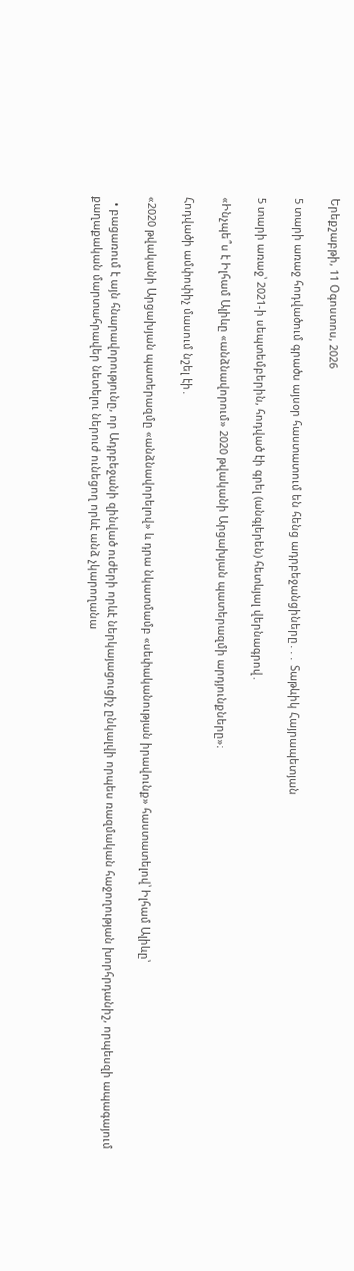Երեքշաբթի, 11 Օգոստոս, 2026

5 տարի առաջ հոդվածում գրածս այսօր հաստատում են հենց ադրբեջանցիները․․․ Տաթևիկ Հայրապետյան

5 տարի առաջ՝ 2021-ի սեպտեմբերին, հոդված էի գրել (անգլերեն) հետևյալ վերնագրով․

«Ինչպե՞ս է Իլհամ Ալիևը «անձնավորում» 2020 թվականի Արցախյան պատերազմի արդյունքները»։

Հոդվածի ամփոփիչ մասում նշել էի․

«2020 թվականի Արցախյան պատերազմը «անձնավորելով» և դրա նկատմամբ «սեփականության իրավունք» հաստատելով՝ Իլհամ Ալիևը՝

  • բացառում է այն հնարավորությունը, որ Ադրբեջանի զինված ուժերի որևէ ներկայացուցիչ ընկալվի որպես ռազմական հաջողության խորհրդանիշ, որպեսզի ապագայում քաղաքական մարտահրավեր նետելու ներուժ ունեցող որևէ անձ չկարողանա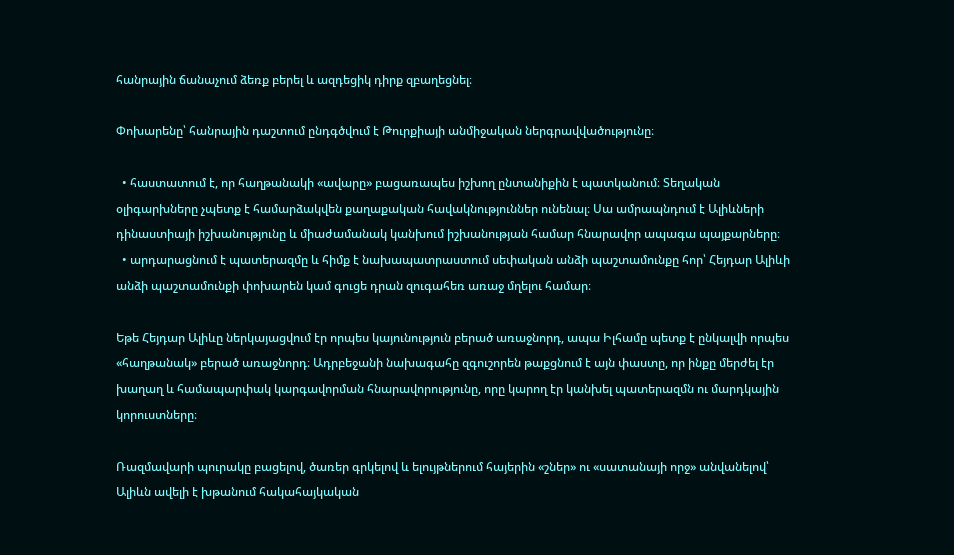հանրային ճանաչում ձեռք բերել և ազդեցիկ դիրք զբաղեցնել։

Փոխարենը՝ հանրային դաշտում ընդգծվում է Թուրքիայի անմիջական ներգրավվածությունը։

  • հաստատում է, որ հաղթանակի «ավարը» բացառապես իշխող ընտանիքին է պատկանում։ Տեղական օլիգարխները չպետք է համարձակվեն քաղաքական հավակնություններ ունենալ։ Սա ամրապնդում է Ալիևների դինաստիայի իշխանությունը և միաժամանակ կանխում իշխանության համար հնարավոր ապագա պայքարները։
  • արդարացնում է պատերազմը և հիմք է նախապատրաստում սեփական անձի պաշտամունքը հոր՝ Հեյդար Ալիևի անձի պաշտամունքի փոխարեն կամ գուցե դրան զուգահեռ առաջ մղելու համար։

Եթե Հեյդար Ալիևը ներկայացվում էր որպես կայունություն բերած առաջնորդ, ապա Իլհամը պետք է ընկալվի որպես «հաղթանակ» բերած առաջնորդ։ Ադրբեջանի նախագահը զգուշորեն թաքցնում է այն փաստը, որ ինքը մերժել էր խաղաղ և համապարփակ կարգավորման հնարավորությունը, որը կարող էր կանխել պատերազմն ու մարդկային կորուստները։

Ռազմավարի պուրակը բացելով, ծառեր գրկելով և ելույթներում հայերին «շներ» ու «սատանայի որջ» անվանելով՝ Ալիևն ավելի է խթանում հակահայկական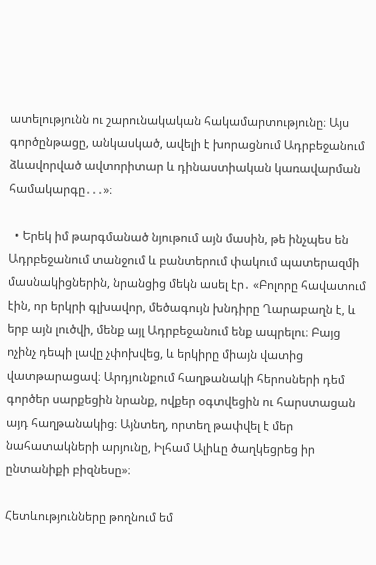ատելությունն ու շարունակական հակամարտությունը։ Այս գործընթացը, անկասկած, ավելի է խորացնում Ադրբեջանում ձևավորված ավտորիտար և դինաստիական կառավարման համակարգը․․․»։

  • Երեկ իմ թարգմանած նյութում այն մասին, թե ինչպես են Ադրբեջանում տանջում և բանտերում փակում պատերազմի մասնակիցներին, նրանցից մեկն ասել էր․ «Բոլորը հավատում էին, որ երկրի գլխավոր, մեծագույն խնդիրը Ղարաբաղն է, և երբ այն լուծվի, մենք այլ Ադրբեջանում ենք ապրելու։ Բայց ոչինչ դեպի լավը չփոխվեց, և երկիրը միայն վատից վատթարացավ։ Արդյունքում հաղթանակի հերոսների դեմ գործեր սարքեցին նրանք, ովքեր օգտվեցին ու հարստացան այդ հաղթանակից։ Այնտեղ, որտեղ թափվել է մեր նահատակների արյունը, Իլհամ Ալիևը ծաղկեցրեց իր ընտանիքի բիզնեսը»։

Հետևությունները թողնում եմ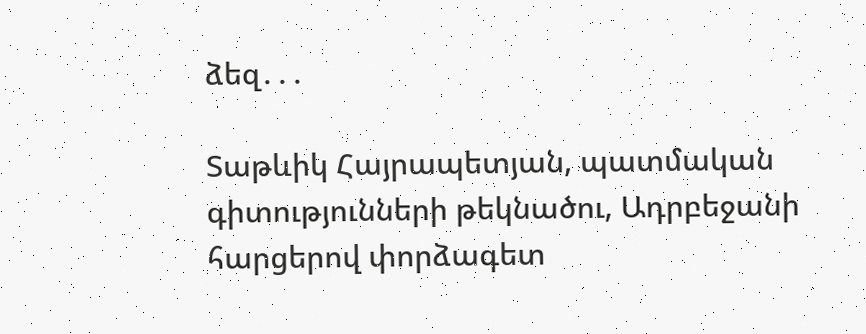ձեզ․․․

Տաթևիկ Հայրապետյան, պատմական գիտությունների թեկնածու, Ադրբեջանի հարցերով փորձագետ